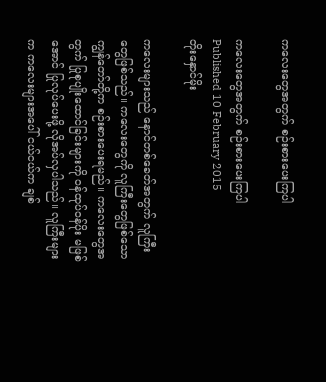ကလေးတွေအတွက် စဉ်းစားပေးကြပါ

ကလေးတွေအတွက် စဉ်းစားပေးကြပါ
Published 10 February 2015
တိုးနှောင်မိုး

ကလေးများသည် နောင်တစ်ခေတ်အတွက် လူကြီးတွေဖြစ်သည်။ ကလေးတွေကို လူကြီးတွေဖြစ်သော ကျွန်တော်တို့က စဉ်းစားပေးရမည်။ ကလေးတွေအတွက် ပြုစုပျိုးထောင်ခြင်းများကို ဝန်ထုပ်ဝန်ပိုး မဖြစ်အောင် ပြုလုပ်ပေးဖို့ လိုအပ်လှပါသည်။ လူကြီးများက ကလေးများအပေါ် ငယ်ငယ်က ချစ်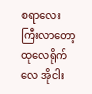စရာလေး ကြီးလာတော့ ထုလေရိုက်လေ အိုငါး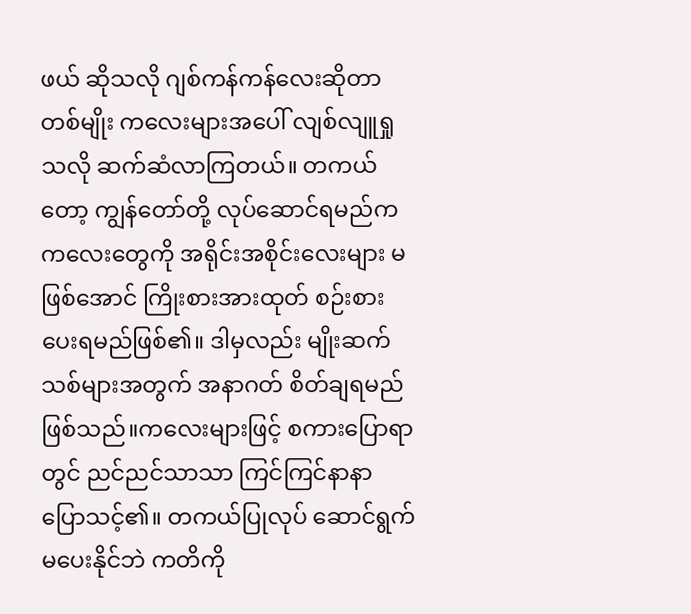ဖယ် ဆိုသလို ဂျစ်ကန်ကန်လေးဆိုတာ တစ်မျိုး ကလေးများအပေါ် လျစ်လျူရှုသလို ဆက်ဆံလာကြတယ်။ တကယ်တော့ ကျွန်တော်တို့ လုပ်ဆောင်ရမည်က ကလေးတွေကို အရိုင်းအစိုင်းလေးများ မဖြစ်အောင် ကြိုးစားအားထုတ် စဉ်းစားပေးရမည်ဖြစ်၏။ ဒါမှလည်း မျိုးဆက်သစ်များအတွက် အနာဂတ် စိတ်ချရမည်ဖြစ်သည်။ကလေးများဖြင့် စကားပြောရာတွင် ညင်ညင်သာသာ ကြင်ကြင်နာနာ ပြောသင့်၏။ တကယ်ပြုလုပ် ဆောင်ရွက်မပေးနိုင်ဘဲ ကတိကို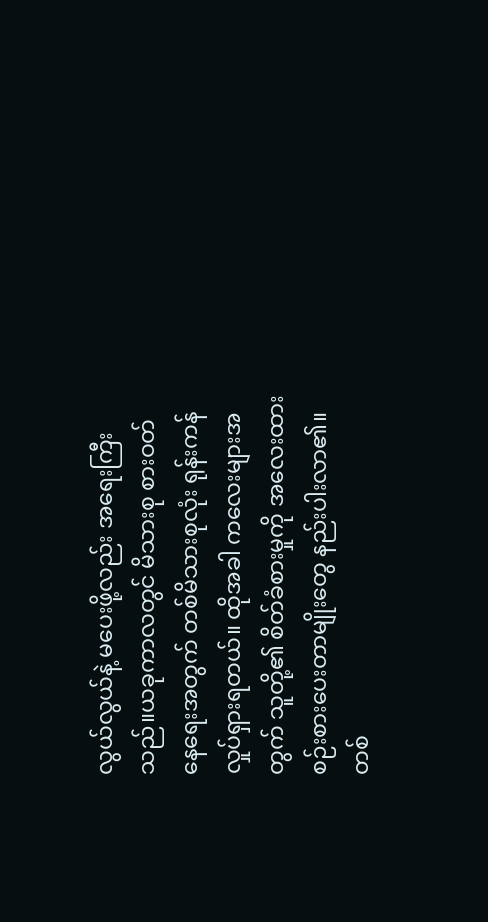လွယ်လွယ်နဲ့ မပေးဖို့လည်း အရေးကြီးသည်။ယခုကာလတွင် မိသားစု စားဝတ်နေရေးအတွက် တစ်မိသားစုလုံး ရုန်းကန်လှုပ်ရှားရတယ်။ ထိုအခါ ကလေးများအတွက် သူတို့၏ စိတ်ခံစားမှုကို အလေးထား စဉ်းစားပေးတာမျိုးတွေ နည်းပါးလာ၏။ တစ်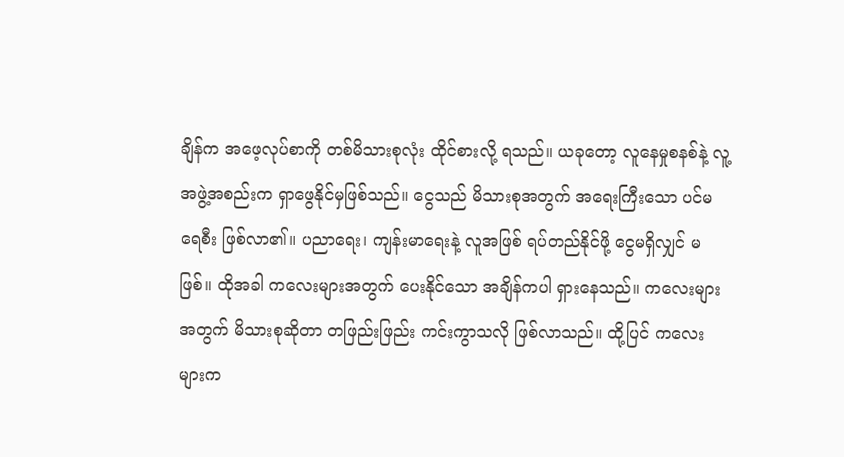ချိန်က အဖေ့လုပ်စာကို တစ်မိသားစုလုံး ထိုင်စားလို့ ရသည်။ ယခုတော့ လူနေမှုစနစ်နဲ့ လူ့အဖွဲ့အစည်းက ရှာဖွေနိုင်မှဖြစ်သည်။ ငွေသည် မိသားစုအတွက် အရေးကြီးသော ပင်မရေစီး ဖြစ်လာ၏။ ပညာရေး၊ ကျန်းမာရေးနဲ့ လူအဖြစ် ရပ်တည်နိုင်ဖို့ ငွေမရှိလျှင် မဖြစ်။ ထိုအခါ ကလေးများအတွက် ပေးနိုင်သော အချိန်ကပါ ရှားနေသည်။ ကလေးများအတွက် မိသားစုဆိုတာ တဖြည်းဖြည်း ကင်းကွာသလို ဖြစ်လာသည်။ ထို့ပြင် ကလေးများက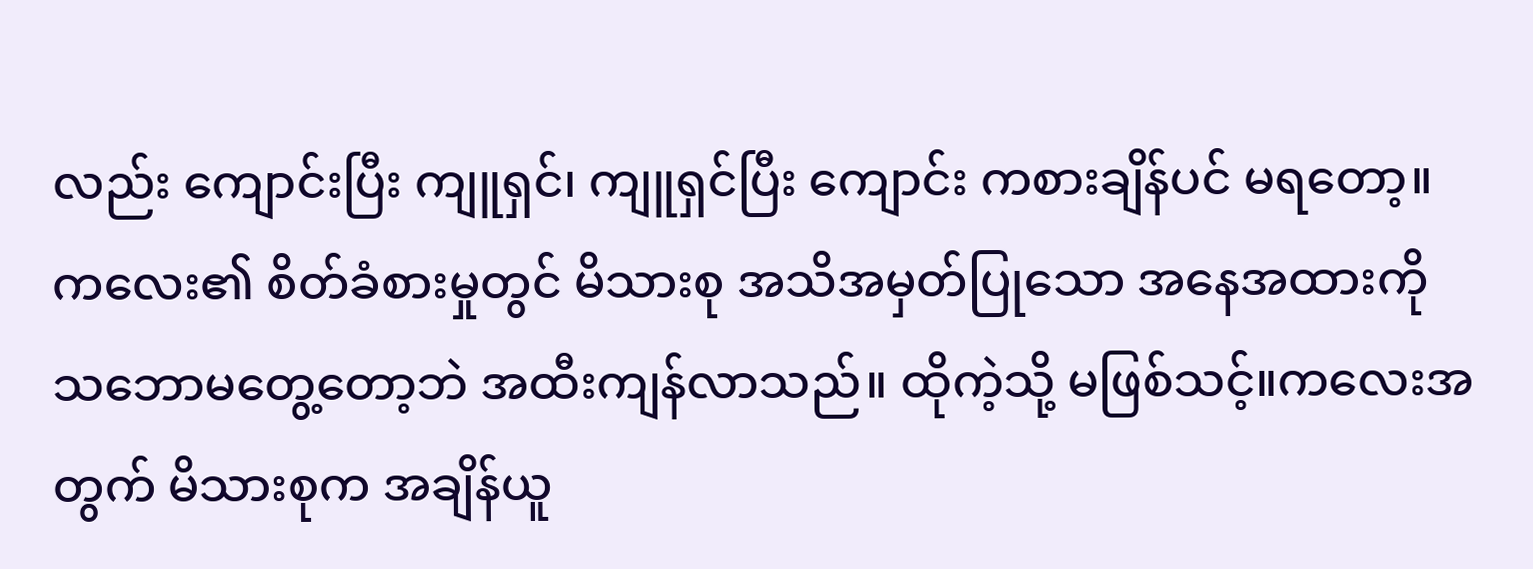လည်း ကျောင်းပြီး ကျူရှင်၊ ကျူရှင်ပြီး ကျောင်း ကစားချိန်ပင် မရတော့။ ကလေး၏ စိတ်ခံစားမှုတွင် မိသားစု အသိအမှတ်ပြုသော အနေအထားကို သဘောမတွေ့တော့ဘဲ အထီးကျန်လာသည်။ ထိုကဲ့သို့ မဖြစ်သင့်။ကလေးအတွက် မိသားစုက အချိန်ယူ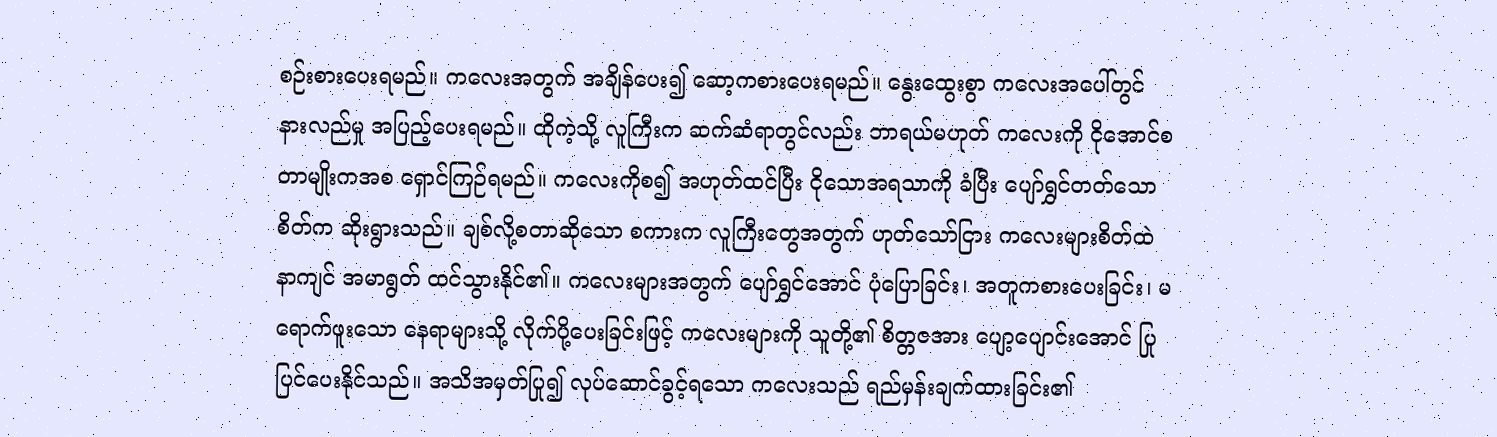စဉ်းစားပေးရမည်။ ကလေးအတွက် အချိန်ပေး၍ ဆော့ကစားပေးရမည်။ နွေးထွေးစွာ ကလေးအပေါ်တွင် နားလည်မှု အပြည့်ပေးရမည်။ ထိုကဲ့သို့ လူကြီးက ဆက်ဆံရာတွင်လည်း ဘာရယ်မဟုတ် ကလေးကို ငိုအောင်စတာမျိုးကအစ ရှောင်ကြဉ်ရမည်။ ကလေးကိုစ၍ အဟုတ်ထင်ပြီး ငိုသောအရသာကို ခံပြီး ပျော်ရွှင်တတ်သော စိတ်က ဆိုးရွားသည်။ ချစ်လို့စတာဆိုသော စကားက လူကြီးတွေအတွက် ဟုတ်သော်ငြား ကလေးများစိတ်ထဲ နာကျင် အမာရွတ် ထင်သွားနိုင်၏။ ကလေးများအတွက် ပျော်ရွှင်အောင် ပုံပြောခြင်း၊ အတူကစားပေးခြင်း၊ မရောက်ဖူးသော နေရာများသို့ လိုက်ပို့ပေးခြင်းဖြင့် ကလေးများကို သူတို့၏ စိတ္တဇအား ပျော့ပျောင်းအောင် ပြုပြင်ပေးနိုင်သည်။ အသိအမှတ်ပြု၍ လုပ်ဆောင်ခွင့်ရသော ကလေးသည် ရည်မှန်းချက်ထားခြင်း၏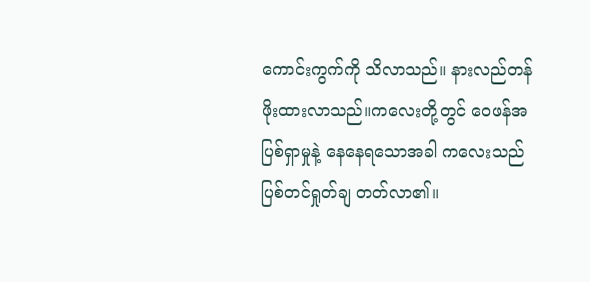ကောင်းကွက်ကို သိလာသည်။ နားလည်တန်ဖိုးထားလာသည်။ကလေးတို့တွင် ဝေဖန်အပြစ်ရှာမှုနဲ့ နေနေရသောအခါ ကလေးသည် ပြစ်တင်ရှုတ်ချ တတ်လာ၏။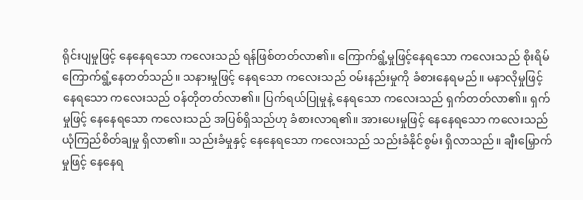ရိုင်းပျမှုဖြင့် နေနေရသော ကလေးသည် ရန်ဖြစ်တတ်လာ၏။ ကြောက်ရွံ့မှုဖြင့်နေရသော ကလေးသည် စိုးရိမ်ကြောက်ရွံ့နေတတ်သည်။ သနားမှုဖြင့် နေရသော ကလေးသည် ဝမ်းနည်းမှုကို ခံစားနေရမည်။ မနာလိုမှုဖြင့် နေရသော ကလေးသည် ဝန်တိုတတ်လာ၏။ ပြက်ရယ်ပြုမှုနဲ့ နေရသော ကလေးသည် ရှက်တတ်လာ၏။ ရှက်မှုဖြင့် နေနေရသော ကလေးသည် အပြစ်ရှိသည်ဟု ခံစားလာရ၏။ အားပေးမှုဖြင့် နေနေရသော ကလေးသည် ယုံကြည်စိတ်ချမှု ရှိလာ၏။ သည်းခံမှုနှင့် နေနေရသော ကလေးသည် သည်းခံနိုင်စွမ်း ရှိလာသည်။ ချီးမြှောက်မှုဖြင့် နေနေရ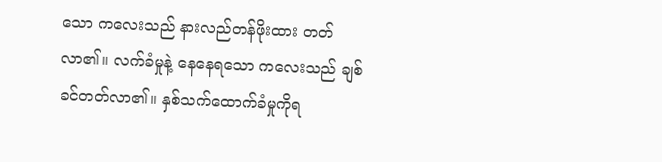သော ကလေးသည် နားလည်တန်ဖိုးထား တတ်လာ၏။ လက်ခံမှုနဲ့ နေနေရသော ကလေးသည် ချစ်ခင်တတ်လာ၏။ နှစ်သက်ထောက်ခံမှုကိုရ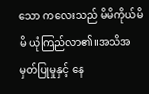သော ကလေးသည် မိမိကိုယ်မိမိ ယုံကြည်လာ၏။အသိအမှတ်ပြုမှုနှင့် နေ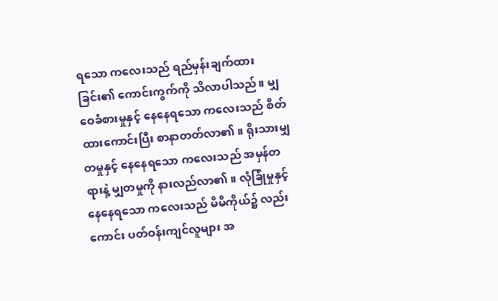ရသော ကလေးသည် ရည်မှန်းချက်ထားခြင်း၏ ကောင်းကွက်ကို သိလာပါသည်။ မျှဝေခံစားမှုနှင့် နေနေရသော ကလေးသည် စိတ်ထားကောင်းပြီး စာနာတတ်လာ၏။ ရိုးသားမျှတမှုနှင့် နေနေရသော ကလေးသည် အမှန်တရားနဲ့ မျှတမှုကို နားလည်လာ၏။ လုံခြုံမှုနှင့် နေနေရသော ကလေးသည် မိမိကိုယ်၌ လည်းကောင်း ပတ်ဝန်းကျင်လူများ အ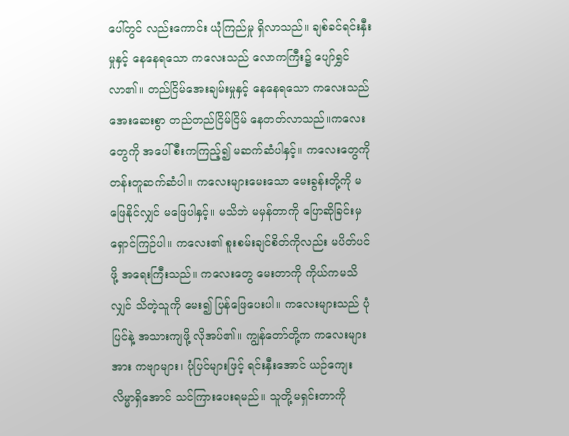ပေါ်တွင် လည်းကောင်း ယုံကြည်မှု ရှိလာသည်။ ချစ်ခင်ရင်းနှီးမှုနှင့် နေနေရသော ကလေးသည် လောကကြီး၌ ပျော်ရွှင်လာ၏။ တည်ငြိမ်အေးချမ်းမှုနှင့် နေနေရသော ကလေးသည် အေးဆေးစွာ တည်တည်ငြိမ်ငြိမ် နေတတ်လာသည်။ကလေးတွေကို အပေါ်စီးကကြည့်၍ မဆက်ဆံပါနှင့်။ ကလေးတွေကို တန်းတူဆက်ဆံပါ။ ကလေးများမေးသော မေးခွန်းတို့ကို မဖြေနိုင်လျှင် မဖြေပါနှင့်။ မသိဘဲ မမှန်တာကို ပြောဆိုခြင်းမှ ရှောင်ကြဉ်ပါ။ ကလေး၏ စူးစမ်းချင်စိတ်ကိုလည်း မပိတ်ပင်ဖို့ အရေးကြီးသည်။ ကလေးတွေ မေးတာကို ကိုယ်ကမသိလျှင် သိတဲ့သူကို မေး၍ ပြန်ဖြေပေးပါ။ ကလေးများသည် ပုံပြင်နဲ့ အသားကျဖို့ လိုအပ်၏။ ကျွန်တော်တို့က ကလေးများအား ကဗျာများ၊ ပုံပြင်များဖြင့် ရင်းနှီးအောင် ယဉ်ကျေးလိမ္မာရှိအောင် သင်ကြားပေးရမည်။ သူတို့မရှင်းတာကို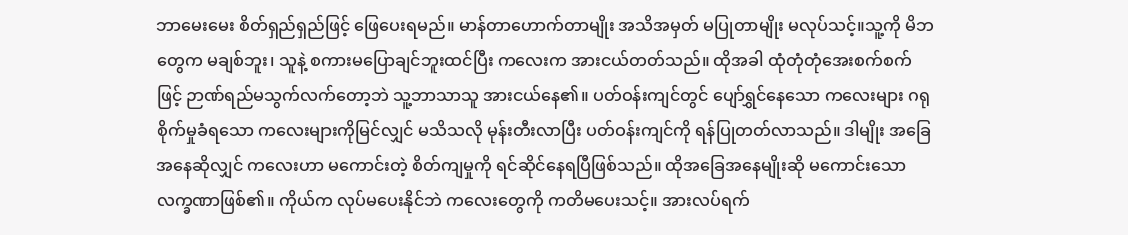ဘာမေးမေး စိတ်ရှည်ရှည်ဖြင့် ဖြေပေးရမည်။ မာန်တာဟောက်တာမျိုး အသိအမှတ် မပြုတာမျိုး မလုပ်သင့်။သူ့ကို မိဘတွေက မချစ်ဘူး၊ သူနဲ့ စကားမပြောချင်ဘူးထင်ပြီး ကလေးက အားငယ်တတ်သည်။ ထိုအခါ ထုံတုံတုံအေးစက်စက်ဖြင့် ဉာဏ်ရည်မသွက်လက်တော့ဘဲ သူ့ဘာသာသူ အားငယ်နေ၏။ ပတ်ဝန်းကျင်တွင် ပျော်ရွှင်နေသော ကလေးများ ဂရုစိုက်မှုခံရသော ကလေးများကိုမြင်လျှင် မသိသလို မုန်းတီးလာပြီး ပတ်ဝန်းကျင်ကို ရန်ပြုတတ်လာသည်။ ဒါမျိုး အခြေအနေဆိုလျှင် ကလေးဟာ မကောင်းတဲ့ စိတ်ကျမှုကို ရင်ဆိုင်နေရပြီဖြစ်သည်။ ထိုအခြေအနေမျိုးဆို မကောင်းသော လက္ခဏာဖြစ်၏။ ကိုယ်က လုပ်မပေးနိုင်ဘဲ ကလေးတွေကို ကတိမပေးသင့်။ အားလပ်ရက်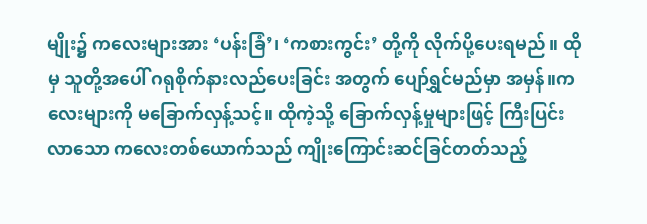မျိုး၌ ကလေးများအား ‘ပန်းခြံ’၊ ‘ကစားကွင်း’ တို့ကို လိုက်ပို့ပေးရမည်။ ထိုမှ သူတို့အပေါ် ဂရုစိုက်နားလည်ပေးခြင်း အတွက် ပျော်ရွှင်မည်မှာ အမှန်။ကလေးများကို မခြောက်လှန့်သင့်။ ထိုကဲ့သို့ ခြောက်လှန့်မှုများဖြင့် ကြီးပြင်းလာသော ကလေးတစ်ယောက်သည် ကျိုးကြောင်းဆင်ခြင်တတ်သည့်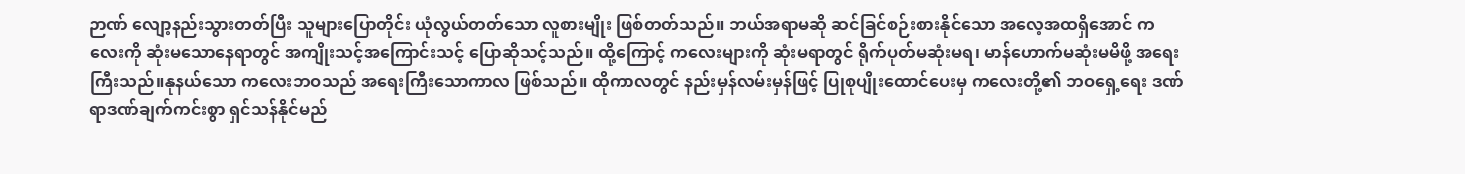ဉာဏ် လျော့နည်းသွားတတ်ပြီး သူများပြောတိုင်း ယုံလွယ်တတ်သော လူစားမျိုး ဖြစ်တတ်သည်။ ဘယ်အရာမဆို ဆင်ခြင်စဉ်းစားနိုင်သော အလေ့အထရှိအောင် ကလေးကို ဆုံးမသောနေရာတွင် အကျိုးသင့်အကြောင်းသင့် ပြောဆိုသင့်သည်။ ထို့ကြောင့် ကလေးများကို ဆုံးမရာတွင် ရိုက်ပုတ်မဆုံးမရ၊ မာန်ဟောက်မဆုံးမမိဖို့ အရေးကြီးသည်။နုနယ်သော ကလေးဘဝသည် အရေးကြီးသောကာလ ဖြစ်သည်။ ထိုကာလတွင် နည်းမှန်လမ်းမှန်ဖြင့် ပြုစုပျိုးထောင်ပေးမှ ကလေးတို့၏ ဘဝရှေ့ရေး ဒဏ်ရာဒဏ်ချက်ကင်းစွာ ရှင်သန်နိုင်မည်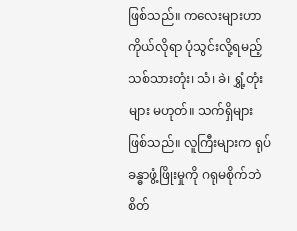ဖြစ်သည်။ ကလေးများဟာ ကိုယ်လိုရာ ပုံသွင်းလို့ရမည့် သစ်သားတုံး၊ သံ၊ ခဲ၊ ရွှံ့တုံးများ မဟုတ်။ သက်ရှိများ ဖြစ်သည်။ လူကြီးများက ရုပ်ခန္ဓာဖွံ့ဖြိုးမှုကို ဂရုမစိုက်ဘဲ စိတ်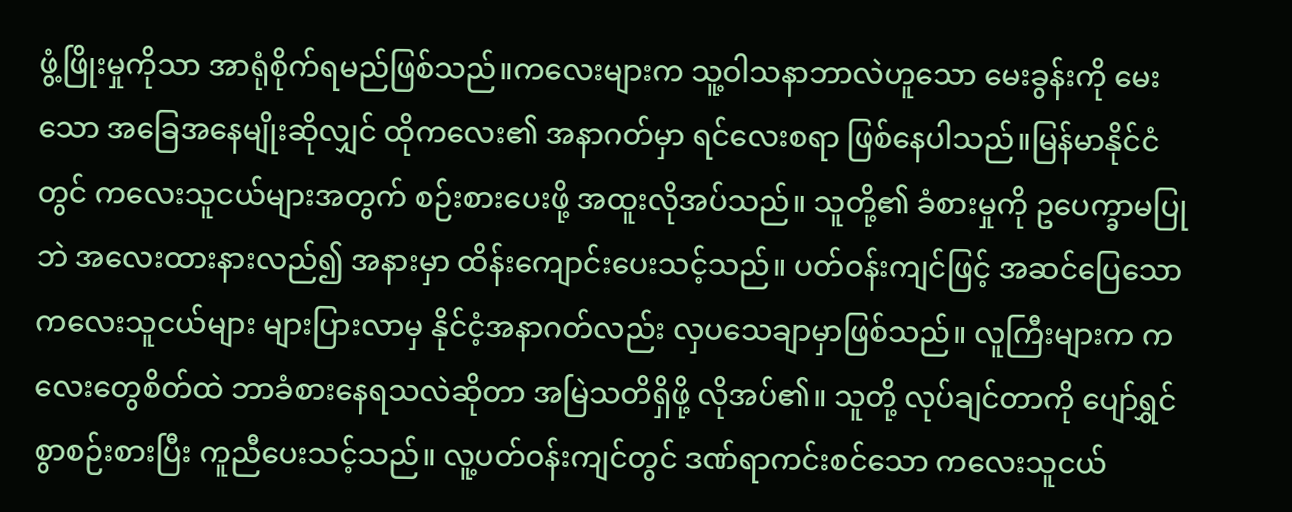ဖွံ့ဖြိုးမှုကိုသာ အာရုံစိုက်ရမည်ဖြစ်သည်။ကလေးများက သူ့ဝါသနာဘာလဲဟူသော မေးခွန်းကို မေးသော အခြေအနေမျိုးဆိုလျှင် ထိုကလေး၏ အနာဂတ်မှာ ရင်လေးစရာ ဖြစ်နေပါသည်။မြန်မာနိုင်ငံတွင် ကလေးသူငယ်များအတွက် စဉ်းစားပေးဖို့ အထူးလိုအပ်သည်။ သူတို့၏ ခံစားမှုကို ဥပေက္ခာမပြုဘဲ အလေးထားနားလည်၍ အနားမှာ ထိန်းကျောင်းပေးသင့်သည်။ ပတ်ဝန်းကျင်ဖြင့် အဆင်ပြေသော ကလေးသူငယ်များ များပြားလာမှ နိုင်ငံ့အနာဂတ်လည်း လှပသေချာမှာဖြစ်သည်။ လူကြီးများက ကလေးတွေစိတ်ထဲ ဘာခံစားနေရသလဲဆိုတာ အမြဲသတိရှိဖို့ လိုအပ်၏။ သူတို့ လုပ်ချင်တာကို ပျော်ရွှင်စွာစဉ်းစားပြီး ကူညီပေးသင့်သည်။ လူ့ပတ်ဝန်းကျင်တွင် ဒဏ်ရာကင်းစင်သော ကလေးသူငယ်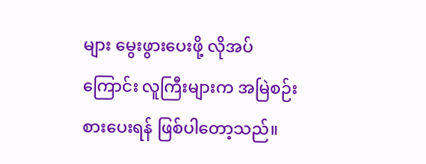များ မွေးဖွားပေးဖို့ လိုအပ်ကြောင်း လူကြီးများက အမြဲစဉ်းစားပေးရန် ဖြစ်ပါတော့သည်။